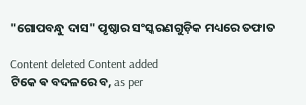"ଗୋପବନ୍ଧୁ ଦାସ" ପୃଷ୍ଠାର ସଂସ୍କରଣ‌ଗୁଡ଼ିକ ମଧ୍ୟରେ ତଫାତ

Content deleted Content added
ଟିକେ ଵ ବଦଳରେ ବ, as per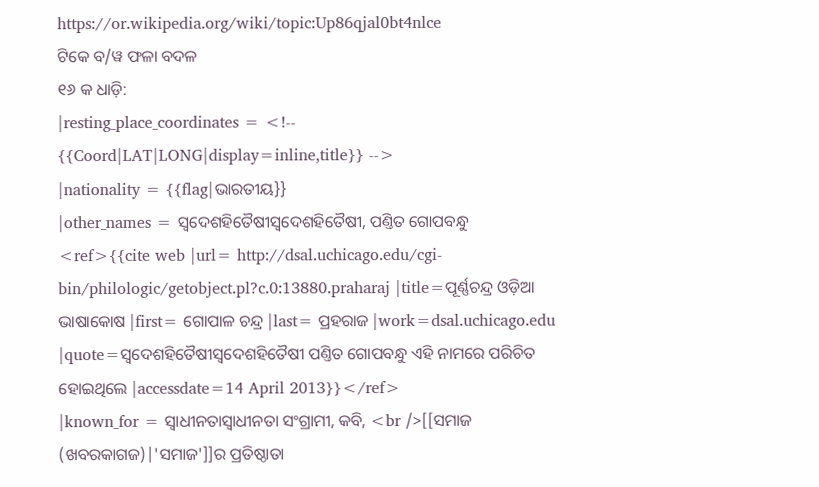https://or.wikipedia.org/wiki/topic:Up86qjal0bt4nlce
ଟିକେ ବ/ୱ ଫଳା ବଦଳ
୧୬ କ ଧାଡ଼ି:
|resting_place_coordinates = <!-- {{Coord|LAT|LONG|display=inline,title}} -->
|nationality = {{flag|ଭାରତୀୟ}}
|other_names = ସ୍ବଦେଶହିତୈଷୀସ୍ୱଦେଶହିତୈଷୀ, ପଣ୍ତିତ ଗୋପବନ୍ଧୁ <ref>{{cite web |url= http://dsal.uchicago.edu/cgi-bin/philologic/getobject.pl?c.0:13880.praharaj |title=ପୂର୍ଣ୍ଣଚନ୍ଦ୍ର ଓଡ଼ିଆ ଭାଷାକୋଷ |first= ଗୋପାଳ ଚନ୍ଦ୍ର |last= ପ୍ରହରାଜ |work=dsal.uchicago.edu |quote=ସ୍ବଦେଶହିତୈଷୀସ୍ୱଦେଶହିତୈଷୀ ପଣ୍ତିତ ଗୋପବନ୍ଧୁ ଏହି ନାମରେ ପରିଚିତ ହୋଇଥିଲେ |accessdate=14 April 2013}}</ref>
|known_for = ସ୍ବାଧୀନତାସ୍ୱାଧୀନତା ସଂଗ୍ରାମୀ, କବି, <br />[[ସମାଜ (ଖବରକାଗଜ)|'ସମାଜ']]ର ପ୍ରତିଷ୍ଠାତା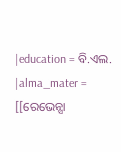|education = ବି.ଏଲ.
|alma_mater = [[ରେଭେନ୍ସା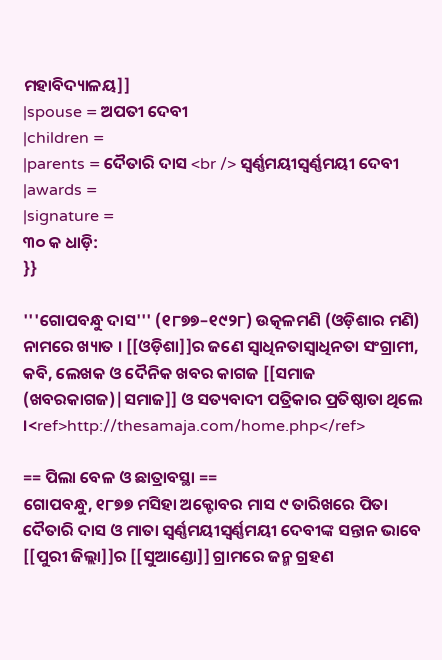ମହାବିଦ୍ୟାଳୟ]]
|spouse = ଅପତୀ ଦେବୀ
|children =
|parents = ଦୈତାରି ଦାସ <br /> ସ୍ବର୍ଣ୍ଣମୟୀସ୍ୱର୍ଣ୍ଣମୟୀ ଦେବୀ
|awards =
|signature =
୩୦ କ ଧାଡ଼ି:
}}

'''ଗୋପବନ୍ଧୁ ଦାସ''' (୧୮୭୭–୧୯୨୮) ଉତ୍କଳମଣି (ଓଡ଼ିଶାର ମଣି) ନାମରେ ଖ୍ୟାତ । [[ଓଡ଼ିଶା]]ର ଜଣେ ସ୍ବାଧିନତାସ୍ୱାଧିନତା ସଂଗ୍ରାମୀ, କବି, ଲେଖକ ଓ ଦୈନିକ ଖବର କାଗଜ [[ସମାଜ (ଖବରକାଗଜ)|ସମାଜ]] ଓ ସତ୍ୟବାଦୀ ପତ୍ରିକାର ପ୍ରତିଷ୍ଠାତା ଥିଲେ ।<ref>http://thesamaja.com/home.php</ref>

== ପିଲା ବେଳ ଓ ଛାତ୍ରାବସ୍ଥା ==
ଗୋପବନ୍ଧୁ, ୧୮୭୭ ମସିହା ଅକ୍ଟୋବର ମାସ ୯ ତାରିଖରେ ପିତା ଦୈତାରି ଦାସ ଓ ମାତା ସ୍ବର୍ଣ୍ଣମୟୀସ୍ୱର୍ଣ୍ଣମୟୀ ଦେବୀଙ୍କ ସନ୍ତାନ ଭାବେ [[ପୁରୀ ଜିଲ୍ଲା]]ର [[ସୁଆଣ୍ଡୋ]] ଗ୍ରାମରେ ଜନ୍ମ ଗ୍ରହଣ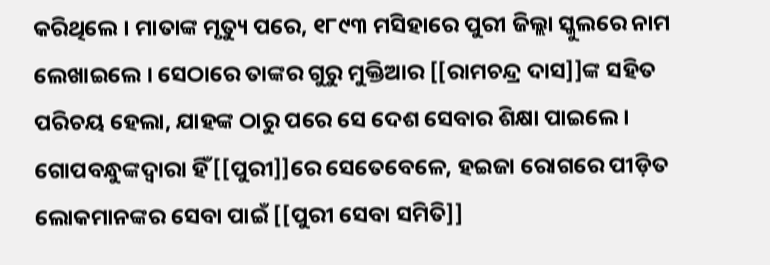କରିଥିଲେ । ମାତାଙ୍କ ମୃତ୍ୟୁ ପରେ, ୧୮୯୩ ମସିହାରେ ପୁରୀ ଜିଲ୍ଲା ସ୍କୁଲରେ ନାମ ଲେଖାଇଲେ । ସେଠାରେ ତାଙ୍କର ଗୁରୁ ମୁକ୍ତିଆର [[ରାମଚନ୍ଦ୍ର ଦାସ]]ଙ୍କ ସହିତ ପରିଚୟ ହେଲା, ଯାହଙ୍କ ଠାରୁ ପରେ ସେ ଦେଶ ସେବାର ଶିକ୍ଷା ପାଇଲେ । ଗୋପବନ୍ଧୁଙ୍କଦ୍ୱାରା ହିଁ [[ପୁରୀ]]ରେ ସେତେବେଳେ, ହଇଜା ରୋଗରେ ପୀଡ଼ିତ ଲୋକମାନଙ୍କର ସେବା ପାଇଁ [[ପୁରୀ ସେବା ସମିତି]]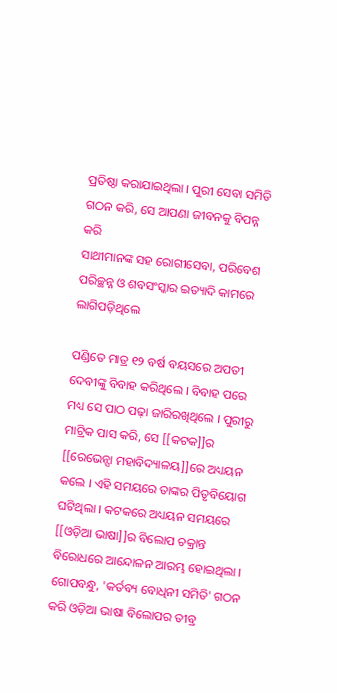ପ୍ରତିଷ୍ଠା କରାଯାଇଥିଲା । ପୁରୀ ସେବା ସମିତି ଗଠନ କରି, ସେ ଆପଣା ଜୀବନକୁ ବିପନ୍ନ କରି
ସାଥୀମାନଙ୍କ ସହ ରୋଗୀସେବା, ପରିବେଶ ପରିଚ୍ଛନ୍ନ ଓ ଶବସଂସ୍କାର ଇତ୍ୟାଦି କାମରେ ଲାଗିପଡ଼ିଥିଲେ

ପଣ୍ଡିତେ ମାତ୍ର ୧୨ ବର୍ଷ ବୟସରେ ଅପତୀ ଦେବୀଙ୍କୁ ବିବାହ କରିଥିଲେ । ବିବାହ ପରେ ମଧ୍ୟ ସେ ପାଠ ପଢ଼ା ଜାରିରଖିଥିଲେ । ପୁରୀରୁ ମାଟ୍ରିକ ପାସ କରି, ସେ [[କଟକ]]ର [[ରେଭେନ୍ସା ମହାବିଦ୍ୟାଳୟ]]ରେ ଅଧ୍ୟୟନ କଲେ । ଏହି ସମୟରେ ତାଙ୍କର ପିତୃବିୟୋଗ ଘଟିଥିଲା । କଟକରେ ଅଧ୍ୟୟନ ସମୟରେ [[ଓଡ଼ିଆ ଭାଷା]]ର ବିଲୋପ ଚକ୍ରାନ୍ତ ବିରୋଧରେ ଆନ୍ଦୋଳନ ଆରମ୍ଭ ହୋଇଥିଲା । ଗୋପବନ୍ଧୁ, 'କର୍ତବ୍ୟ ବୋଧିନୀ ସମିତି' ଗଠନ କରି ଓଡ଼ିଆ ଭାଷା ବିଲୋପର ତୀବ୍ର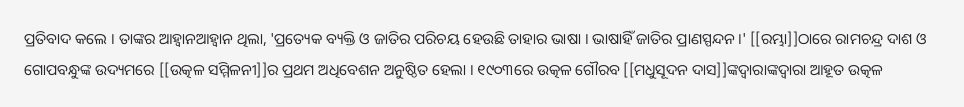ପ୍ରତିବାଦ କଲେ । ତାଙ୍କର ଆହ୍ବାନଆହ୍ୱାନ ଥିଲା, 'ପ୍ରତ୍ୟେକ ବ୍ୟକ୍ତି ଓ ଜାତିର ପରିଚୟ ହେଉଛି ତାହାର ଭାଷା । ଭାଷାହିଁ ଜାତିର ପ୍ରାଣସ୍ପନ୍ଦନ ।' [[ରମ୍ଭା]]ଠାରେ ରାମଚନ୍ଦ୍ର ଦାଶ ଓ ଗୋପବନ୍ଧୁଙ୍କ ଉଦ୍ୟମରେ [[ଉତ୍କଳ ସମ୍ମିଳନୀ]]ର ପ୍ରଥମ ଅଧିବେଶନ ଅନୁଷ୍ଠିତ ହେଲା । ୧୯୦୩ରେ ଉତ୍କଳ ଗୌରବ [[ମଧୁସୂଦନ ଦାସ]]ଙ୍କଦ୍ବାରାଙ୍କଦ୍ୱାରା ଆହୂତ ଉତ୍କଳ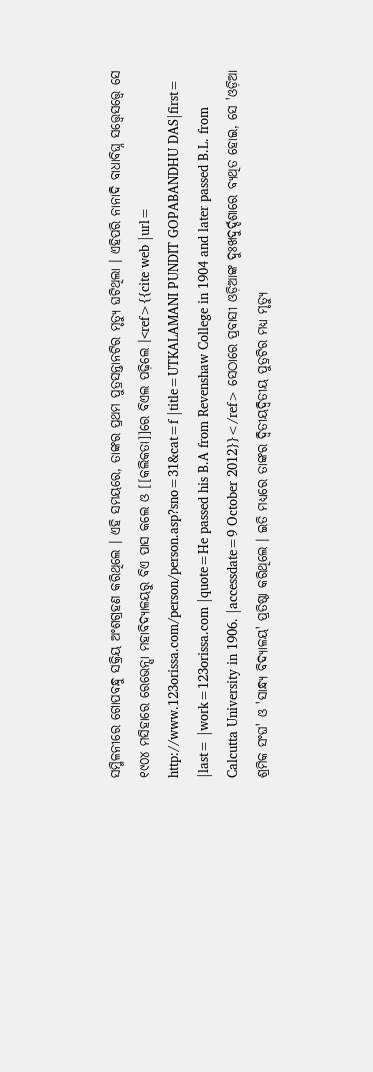ସମ୍ମିଳନୀରେ ଗୋପବନ୍ଧୁ ସକ୍ରିୟ ଅଂଶଗ୍ରହଣ କରିଥିଲେ । ଏହି ସମୟରେ, ତାଙ୍କର ପ୍ରଥମ ପୁତ୍ରସନ୍ତାନଟିର ମୃତ୍ୟୁ ଘଟିଥିଲା । ଏହିପରି ନାନାଦି ବାଧାବିଘ୍ନ ସତ୍ତ୍ବେସତ୍ତ୍ୱେ ସେ ୧୯୦୪ ମସିହାରେ ରେଭେନ୍ସା ମହାବିଦ୍ୟାଳୟରୁ ବିଏ ପାସ କଲେ ଓ [[କଲିକତା]]ରେ ବିଏଲ ପଢ଼ିଲେ ।<ref>{{cite web |url= http://www.123orissa.com/person/person.asp?sno=31&cat=f |title=UTKALAMANI PUNDIT GOPABANDHU DAS|first= |last= |work=123orissa.com |quote=He passed his B.A from Revenshaw College in 1904 and later passed B.L. from Calcutta University in 1906. |accessdate=9 October 2012}}</ref> ସେଠାରେ ପ୍ରବାସୀ ଓଡ଼ିଆଙ୍କ ଦୁଃଖଦୁର୍ଦ୍ଦଶାରେ ବ୍ୟଥିତ ହୋଇ, ସେ 'ଓଡ଼ିଆ ଶ୍ରମିକ ସଂଘ' ଓ 'ସାନ୍ଧ୍ୟ ବିଦ୍ୟାଳୟ' ପ୍ରତିଷ୍ଠା କରିଥିଲେ । ଇତି ମଧ୍ୟରେ ତାଙ୍କର ଦ୍ବିତୀୟଦ୍ୱିତୀୟ ପୁତ୍ରଟିର ମଧ୍ୟ ମୃତ୍ୟୁ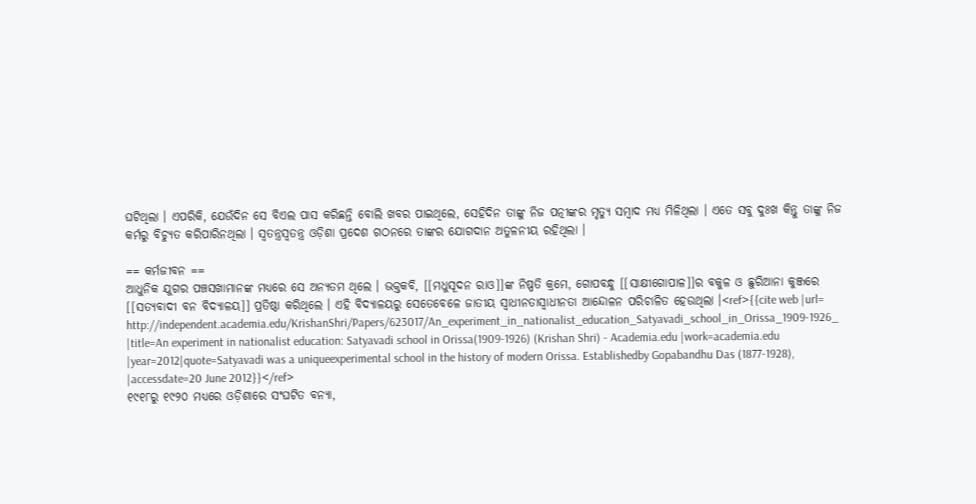ଘଟିଥିଲା । ଏପରିକି, ଯେଉଁଦିନ ସେ ବିଏଲ ପାସ କରିଛନ୍ତି ବୋଲି ଖବର ପାଇଥିଲେ, ସେହିଦିନ ତାଙ୍କୁ ନିଜ ପତ୍ନୀଙ୍କର ମୃତ୍ୟୁ ସମ୍ବାଦ ମଧ୍ୟ ମିଳିଥିଲା । ଏତେ ସବୁ ଦୁଃଖ କିନ୍ତୁ ତାଙ୍କୁ ନିଜ କର୍ମରୁ ବିଚ୍ୟୁତ କରିପାରିନଥିଲା । ସ୍ବତନ୍ତ୍ରସ୍ୱତନ୍ତ୍ର ଓଡ଼ିଶା ପ୍ରଦେଶ ଗଠନରେ ତାଙ୍କର ଯୋଗଦାନ ଅତୁଳନୀୟ ରହିଥିଲା ।

== କର୍ମଜୀବନ ==
ଆଧୁନିକ ଯୁଗର ପଞ୍ଚସଖାମାନଙ୍କ ମଧ୍ୟରେ ସେ ଅନ୍ୟତମ ଥିଲେ । ଭକ୍ତକବି, [[ମଧୁସୂଦନ ରାଓ]]ଙ୍କ ନିଷ୍ପତି କ୍ରମେ, ଗୋପବନ୍ଧୁ [[ସାକ୍ଷୀଗୋପାଳ]]ର ବକୁଳ ଓ ଛୁରିଆନା କୁଞ୍ଜରେ [[ସତ୍ୟବାଦୀ ବନ ବିଦ୍ୟାଳୟ]] ପ୍ରତିଷ୍ଠା କରିଥିଲେ । ଏହି ବିଦ୍ୟାଳୟରୁ ସେତେବେଳେ ଜାତୀୟ ସ୍ବାଧୀନତାସ୍ୱାଧୀନତା ଆନ୍ଦୋଳନ ପରିଚାଳିତ ହେଉଥିଲା ।<ref>{{cite web |url= http://independent.academia.edu/KrishanShri/Papers/623017/An_experiment_in_nationalist_education_Satyavadi_school_in_Orissa_1909-1926_ |title=An experiment in nationalist education: Satyavadi school in Orissa(1909-1926) (Krishan Shri) - Academia.edu |work=academia.edu |year=2012|quote=Satyavadi was a uniqueexperimental school in the history of modern Orissa. Establishedby Gopabandhu Das (1877-1928), |accessdate=20 June 2012}}</ref>
୧୯୧୮ରୁ ୧୯୨୦ ମଧ୍ୟରେ ଓଡ଼ିଶାରେ ସଂଘଟିତ ବନ୍ୟା,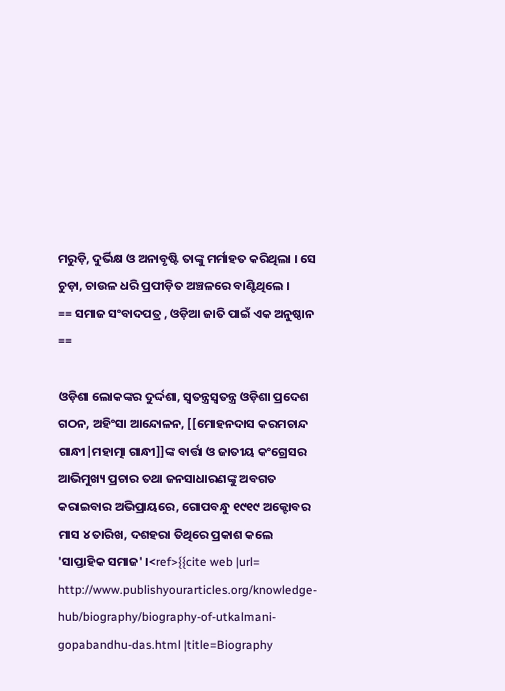ମରୁଡ଼ି, ଦୁର୍ଭିକ୍ଷ ଓ ଅନାବୃଷ୍ଟି ତାଙ୍କୁ ମର୍ମାହତ କରିଥିଲା । ସେ ଚୁଡ଼ା, ଚାଉଳ ଧରି ପ୍ରପୀଡ଼ିତ ଅଞ୍ଚଳରେ ବାଣ୍ଟିଥିଲେ ।
== ସମାଜ ସଂବାଦପତ୍ର , ଓଡ଼ିଆ ଜାତି ପାଇଁ ଏକ ଅନୁଷ୍ଠାନ ==

ଓଡ଼ିଶା ଲୋକଙ୍କର ଦୁର୍ଦ୍ଦଶା, ସ୍ବତନ୍ତ୍ରସ୍ୱତନ୍ତ୍ର ଓଡ଼ିଶା ପ୍ରଦେଶ ଗଠନ, ଅହିଂସା ଆନ୍ଦୋଳନ, [[ମୋହନଦାସ କରମଚାନ୍ଦ ଗାନ୍ଧୀ|ମହାତ୍ମା ଗାନ୍ଧୀ]]ଙ୍କ ବାର୍ତ୍ତା ଓ ଜାତୀୟ କଂଗ୍ରେସର ଆଭିମୁଖ୍ୟ ପ୍ରଚାର ତଥା ଜନସାଧାରଣଙ୍କୁ ଅବଗତ କରାଇବାର ଅଭିପ୍ରାୟରେ, ଗୋପବନ୍ଧୁ ୧୯୧୯ ଅକ୍ଟୋବର ମାସ ୪ ତାରିଖ, ଦଶହରା ତିଥିରେ ପ୍ରକାଶ କଲେ 'ସାପ୍ତାହିକ ସମାଜ' ।<ref>{{cite web |url= http://www.publishyourarticles.org/knowledge-hub/biography/biography-of-utkalmani-gopabandhu-das.html |title=Biography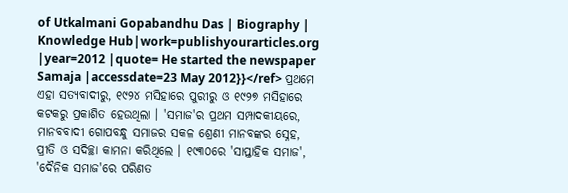of Utkalmani Gopabandhu Das | Biography | Knowledge Hub|work=publishyourarticles.org |year=2012 |quote= He started the newspaper Samaja |accessdate=23 May 2012}}</ref> ପ୍ରଥମେ ଏହା ସତ୍ୟବାଦୀରୁ, ୧୯୨୪ ମସିହାରେ ପୁରୀରୁ ଓ ୧୯୨୭ ମସିହାରେ କଟକରୁ ପ୍ରକାଶିତ ହେଉଥିଲା । 'ସମାଜ'ର ପ୍ରଥମ ସମ୍ପାଦକୀୟରେ, ମାନବବାଦୀ ଗୋପବନ୍ଧୁ ସମାଜର ସକଳ ଶ୍ରେଣୀ ମାନବଙ୍କର ସ୍ନେହ, ପ୍ରୀତି ଓ ସଦିଚ୍ଛା କାମନା କରିଥିଲେ । ୧୯୩୦ରେ 'ସାପ୍ତାହିକ ସମାଜ', 'ଦୈନିକ ସମାଜ'ରେ ପରିଣତ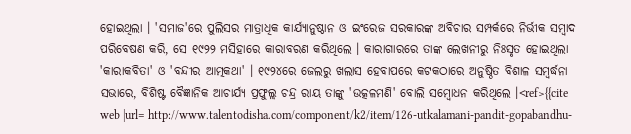ହୋଇଥିଲା । 'ସମାଜ'ରେ ପୁଲିସର ମାତ୍ରାଧିକ କାର୍ଯ୍ୟାନୁଷ୍ଠାନ ଓ ଇଂରେଜ ସରକାରଙ୍କ ଅବିଚାର ସମ୍ପର୍କରେ ନିର୍ଭୀକ ସମ୍ବାଦ ପରିବେଷଣ କରି, ସେ ୧୯୨୨ ମସିହାରେ କାରାବରଣ କରିଥିଲେ । କାରାଗାରରେ ତାଙ୍କ ଲେଖନୀରୁ ନିଃସୃତ ହୋଇଥିଲା 'କାରାକବିତା' ଓ 'ବନ୍ଦୀର ଆତ୍ମକଥା' । ୧୯୨୪ରେ ଜେଲରୁ ଖଲାସ ହେବାପରେ କଟକଠାରେ ଅନୁଷ୍ଠିତ ବିଶାଳ ସମ୍ବର୍ଦ୍ଧନା ସଭାରେ, ବିଶିଷ୍ଟ ବୈଜ୍ଞାନିକ ଆଚାର୍ଯ୍ୟ ପ୍ରଫୁଲ୍ଲ ଚନ୍ଦ୍ର ରାୟ ତାଙ୍କୁ 'ଉତ୍କଳମଣି' ବୋଲି ସମ୍ବୋଧନ କରିଥିଲେ ।<ref>{{cite web |url= http://www.talentodisha.com/component/k2/item/126-utkalamani-pandit-gopabandhu-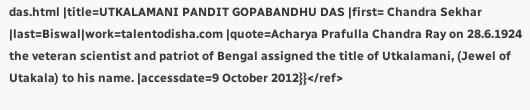das.html |title=UTKALAMANI PANDIT GOPABANDHU DAS |first= Chandra Sekhar |last=Biswal|work=talentodisha.com |quote=Acharya Prafulla Chandra Ray on 28.6.1924 the veteran scientist and patriot of Bengal assigned the title of Utkalamani, (Jewel of Utakala) to his name. |accessdate=9 October 2012}}</ref>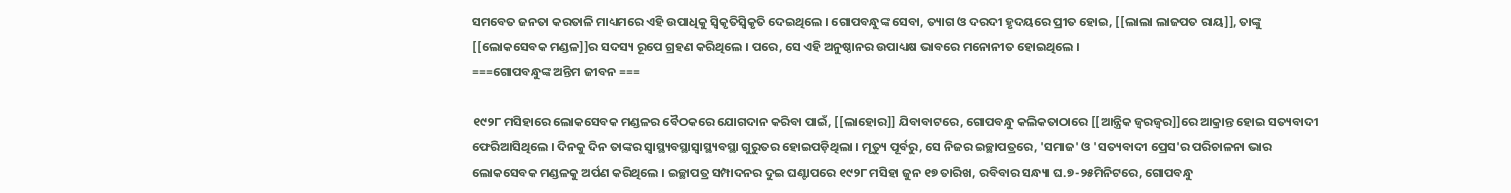ସମବେତ ଜନତା କରତାଳି ମାଧ୍ୟମରେ ଏହି ଉପାଧିକୁ ସ୍ବିକୃତିସ୍ୱିକୃତି ଦେଇଥିଲେ । ଗୋପବନ୍ଧୁଙ୍କ ସେବା, ତ୍ୟାଗ ଓ ଦରଦୀ ହୃଦୟରେ ପ୍ରୀତ ହୋଇ, [[ଲାଲା ଲାଜପତ ରାୟ]], ତାଙ୍କୁ [[ଲୋକସେବକ ମଣ୍ଡଳ]]ର ସଦସ୍ୟ ରୂପେ ଗ୍ରହଣ କରିଥିଲେ । ପରେ, ସେ ଏହି ଅନୁଷ୍ଠାନର ଉପାଧ୍ୟକ୍ଷ ଭାବରେ ମନୋନୀତ ହୋଇଥିଲେ ।
===ଗୋପବନ୍ଧୁଙ୍କ ଅନ୍ତିମ ଜୀବନ ===

୧୯୨୮ ମସିହାରେ ଲୋକସେବକ ମଣ୍ଡଳର ବୈଠକରେ ଯୋଗଦାନ କରିବା ପାଇଁ, [[ଲାହୋର]] ଯିବାବାଟରେ, ଗୋପବନ୍ଧୁ କଲିକତାଠାରେ [[ଆନ୍ତ୍ରିକ ଜ୍ବରଜ୍ୱର]]ରେ ଆକ୍ରାନ୍ତ ହୋଇ ସତ୍ୟବାଦୀ ଫେରିଆସିଥିଲେ । ଦିନକୁ ଦିନ ତାଙ୍କର ସ୍ବାସ୍ଥ୍ୟବସ୍ଥାସ୍ୱାସ୍ଥ୍ୟବସ୍ଥା ଗୁରୁତର ହୋଇପଡ଼ିଥିଲା । ମୃତ୍ୟୁ ପୂର୍ବରୁ, ସେ ନିଜର ଇଚ୍ଛାପତ୍ରରେ, 'ସମାଜ' ଓ 'ସତ୍ୟବାଦୀ ପ୍ରେସ'ର ପରିଚାଳନା ଭାର ଲୋକସେବକ ମଣ୍ଡଳକୁ ଅର୍ପଣ କରିଥିଲେ । ଇଚ୍ଛାପତ୍ର ସମ୍ପାଦନର ଦୁଇ ଘଣ୍ଟାପରେ ୧୯୨୮ ମସିହା ଜୁନ ୧୭ ତାରିଖ, ରବିବାର ସନ୍ଧ୍ୟା ଘ.୭-୨୫ମିନିଟରେ, ଗୋପବନ୍ଧୁ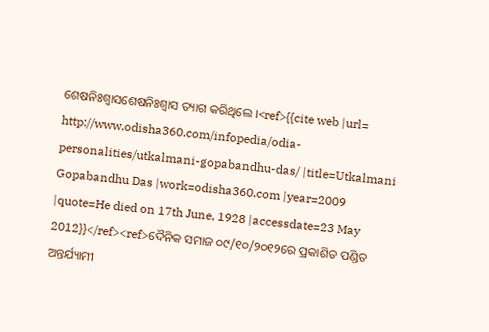ଶେଷନିଃଶ୍ବାସଶେଷନିଃଶ୍ୱାସ ତ୍ୟାଗ କରିଥିଲେ ।<ref>{{cite web |url= http://www.odisha360.com/infopedia/odia-personalities/utkalmani-gopabandhu-das/ |title=Utkalmani Gopabandhu Das |work=odisha360.com |year=2009 |quote=He died on 17th June, 1928 |accessdate=23 May 2012}}</ref><ref>ଦୈନିକ ସମାଜ ୦୯/୧୦/୨୦୧୨ରେ ପ୍ରକାଶିତ ପଣ୍ଡିତ ଅନ୍ତର୍ଯ୍ୟାମୀ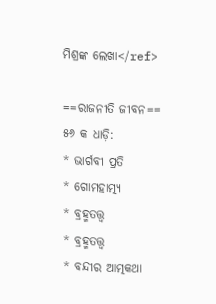ମିଶ୍ରଙ୍କ ଲେଖା</ref>

==ରାଜନୀତି ଜୀବନ==
୫୬ କ ଧାଡ଼ି:
* ଭାର୍ଗବୀ ପ୍ରତି
* ଗୋମହାତ୍ମ୍ୟ
* ବ୍ରହ୍ମତତ୍ତ୍ୱ
* ବ୍ରହ୍ମତତ୍ତ୍ବ
* ବନ୍ଦୀର ଆତ୍ମକଥା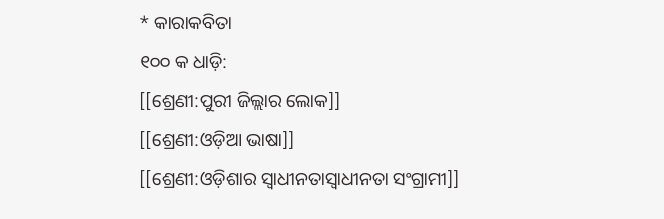* କାରାକବିତା
୧୦୦ କ ଧାଡ଼ି:
[[ଶ୍ରେଣୀ:ପୁରୀ ଜିଲ୍ଲାର ଲୋକ]]
[[ଶ୍ରେଣୀ:ଓଡ଼ିଆ ଭାଷା]]
[[ଶ୍ରେଣୀ:ଓଡ଼ିଶାର ସ୍ବାଧୀନତାସ୍ୱାଧୀନତା ସଂଗ୍ରାମୀ]]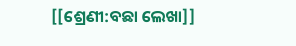[[ଶ୍ରେଣୀ:ବଛା ଲେଖା]]